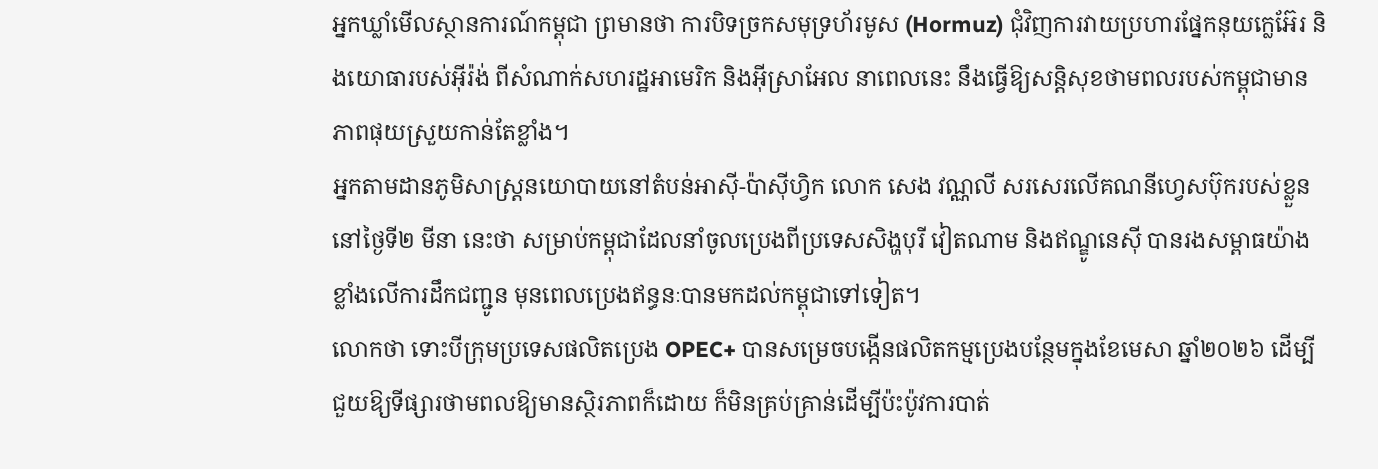អ្នកឃ្លាំមើលស្ថានការណ៍កម្ពុជា ព្រមានថា ការបិទច្រកសមុទ្រហ័រមូស (Hormuz) ជុំវិញការវាយប្រហារផ្នែកនុយក្លេអ៊ែរ និងយោធារបស់អ៊ីរ៉ង់ ពីសំណាក់សហរដ្ឋអាមេរិក និងអ៊ីស្រាអែល នាពេលនេះ នឹងធ្វើឱ្យសន្តិសុខថាមពលរបស់កម្ពុជាមានភាពផុយស្រួយកាន់តែខ្លាំង។
អ្នកតាមដានភូមិសាស្ត្រនយោបាយនៅតំបន់អាស៊ី-ប៉ាស៊ីហ្វិក លោក សេង វណ្ណលី សរសេរលើគណនីហ្វេសប៊ុករបស់ខ្លួននៅថ្ងៃទី២ មីនា នេះថា សម្រាប់កម្ពុជាដែលនាំចូលប្រេងពីប្រទេសសិង្ហបុរី វៀតណាម និងឥណ្ឌូនេស៊ី បានរងសម្ពាធយ៉ាងខ្លាំងលើការដឹកជញ្ជូន មុនពេលប្រេងឥន្ធនៈបានមកដល់កម្ពុជាទៅទៀត។
លោកថា ទោះបីក្រុមប្រទេសផលិតប្រេង OPEC+ បានសម្រេចបង្កើនផលិតកម្មប្រេងបន្ថែមក្នុងខែមេសា ឆ្នាំ២០២៦ ដើម្បីជួយឱ្យទីផ្សារថាមពលឱ្យមានស្ថិរភាពក៏ដោយ ក៏មិនគ្រប់គ្រាន់ដើម្បីប៉ះប៉ូវការបាត់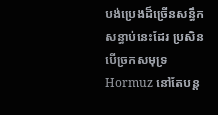បង់ប្រេងដ៏ច្រើនសន្ធឹកសន្ធាប់នេះដែរ ប្រសិនបើច្រកសមុទ្រ Hormuz នៅតែបន្ត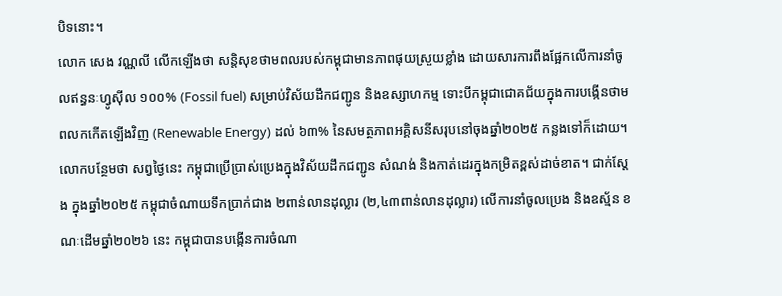បិទនោះ។
លោក សេង វណ្ណលី លើកឡើងថា សន្តិសុខថាមពលរបស់កម្ពុជាមានភាពផុយស្រួយខ្លាំង ដោយសារការពឹងផ្អែកលើការនាំចូលឥន្ធនៈហ្វូស៊ីល ១០០% (Fossil fuel) សម្រាប់វិស័យដឹកជញ្ជូន និងឧស្សាហកម្ម ទោះបីកម្ពុជាជោគជ័យក្នុងការបង្កើនថាមពលកកើតឡើងវិញ (Renewable Energy) ដល់ ៦៣% នៃសមត្ថភាពអគ្គិសនីសរុបនៅចុងឆ្នាំ២០២៥ កន្លងទៅក៏ដោយ។
លោកបន្ថែមថា សព្វថ្ងៃនេះ កម្ពុជាប្រើប្រាស់ប្រេងក្នុងវិស័យដឹកជញ្ជូន សំណង់ និងកាត់ដេរក្នុងកម្រិតខ្ពស់ដាច់ខាត។ ជាក់ស្តែង ក្នុងឆ្នាំ២០២៥ កម្ពុជាចំណាយទឹកប្រាក់ជាង ២ពាន់លានដុល្លារ (២,៤៣ពាន់លានដុល្លារ) លើការនាំចូលប្រេង និងឧស្ម័ន ខណៈដើមឆ្នាំ២០២៦ នេះ កម្ពុជាបានបង្កើនការចំណា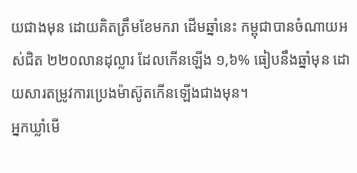យជាងមុន ដោយគិតត្រឹមខែមករា ដើមឆ្នាំនេះ កម្ពុជាបានចំណាយអស់ជិត ២២០លានដុល្លារ ដែលកើនឡើង ១,៦% ធៀបនឹងឆ្នាំមុន ដោយសារតម្រូវការប្រេងម៉ាស៊ូតកើនឡើងជាងមុន។
អ្នកឃ្លាំមើ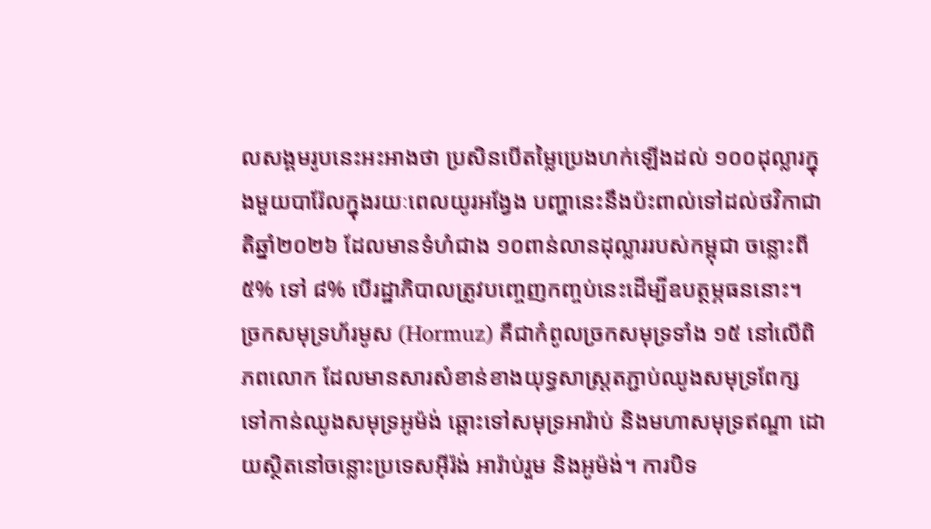លសង្គមរូបនេះអះអាងថា ប្រសិនបើតម្លៃប្រេងហក់ឡើងដល់ ១០០ដុល្លារក្នុងមួយបារ៉ែលក្នុងរយៈពេលយូរអង្វែង បញ្ហានេះនឹងប៉ះពាល់ទៅដល់ថវិកាជាតិឆ្នាំ២០២៦ ដែលមានទំហំជាង ១០ពាន់លានដុល្លាររបស់កម្ពុជា ចន្លោះពី ៥% ទៅ ៨% បើរដ្ឋាភិបាលត្រូវបញ្ចេញកញ្ចប់នេះដើម្បីឧបត្ថម្ភធននោះ។
ច្រកសមុទ្រហ័រមូស (Hormuz) គឺជាកំពូលច្រកសមុទ្រទាំង ១៥ នៅលើពិភពលោក ដែលមានសារសំខាន់ខាងយុទ្ធសាស្ត្រតភ្ជាប់ឈូងសមុទ្រពែក្ស ទៅកាន់ឈូងសមុទ្រអូម៉ង់ ឆ្ពោះទៅសមុទ្រអារ៉ាប់ និងមហាសមុទ្រឥណ្ឌា ដោយស្ថិតនៅចន្លោះប្រទេសអ៊ីរ៉ង់ អារ៉ាប់រួម និងអូម៉ង់។ ការបិទ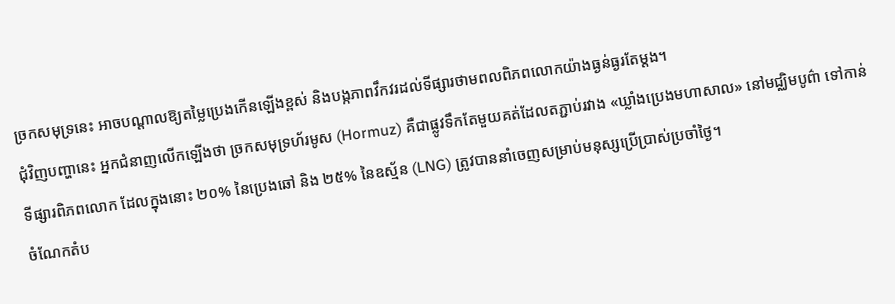ច្រកសមុទ្រនេះ អាចបណ្ដាលឱ្យតម្លៃប្រេងកើនឡើងខ្ពស់ និងបង្កភាពវឹកវរដល់ទីផ្សារថាមពលពិភពលោកយ៉ាងធ្ងន់ធ្ងរតែម្តង។
ជុំវិញបញ្ហានេះ អ្នកជំនាញលើកឡើងថា ច្រកសមុទ្រហ័រមូស (Hormuz) គឺជាផ្លូវទឹកតែមួយគត់ដែលតភ្ជាប់រវាង «ឃ្លាំងប្រេងមហាសាល» នៅមជ្ឈិមបូព៌ា ទៅកាន់ទីផ្សារពិភពលោក ដែលក្នុងនោះ ២០% នៃប្រេងឆៅ និង ២៥% នៃឧស្ម័ន (LNG) ត្រូវបាននាំចេញសម្រាប់មនុស្សប្រើប្រាស់ប្រចាំថ្ងៃ។
ចំណែកតំប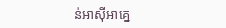ន់អាស៊ីអាគ្នេ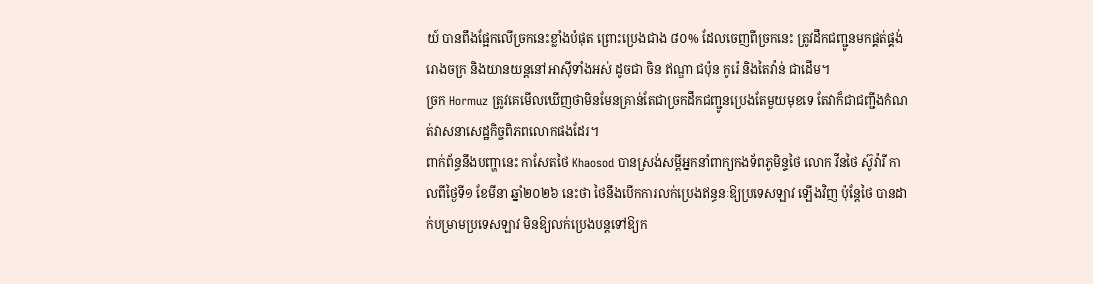យ៍ បានពឹងផ្អែកលើច្រកនេះខ្លាំងបំផុត ព្រោះប្រេងជាង ៨០% ដែលចេញពីច្រកនេះ ត្រូវដឹកជញ្ជូនមកផ្គត់ផ្គង់រោងចក្រ និងយានយន្តនៅអាស៊ីទាំងអស់ ដូចជា ចិន ឥណ្ឌា ជប៉ុន កូរ៉េ និងតៃវ៉ាន់ ជាដើម។
ច្រក Hormuz ត្រូវគេមើលឃើញថាមិនមែនគ្រាន់តែជាច្រកដឹកជញ្ជូនប្រេងតែមួយមុខទេ តែវាក៏ជាជញ្ជីងកំណត់វាសនាសេដ្ឋកិច្ចពិភពលោកផងដែរ។
ពាក់ព័ន្ធនឹងបញ្ហានេះ កាសែតថៃ Khaosod បានស្រង់សម្ដីអ្នកនាំពាក្យកងទ័ពភូមិន្ទថៃ លោក វីនថៃ ស៊ូវ៉ារី កាលពីថ្ងៃទី១ ខែមីនា ឆ្នាំ២០២៦ នេះថា ថៃនឹងបើកការលក់ប្រេងឥន្ធនៈឱ្យប្រទេសឡាវ ឡើងវិញ ប៉ុន្តែថៃ បានដាក់បម្រាមប្រទេសឡាវ មិនឱ្យលក់ប្រេងបន្តទៅឱ្យក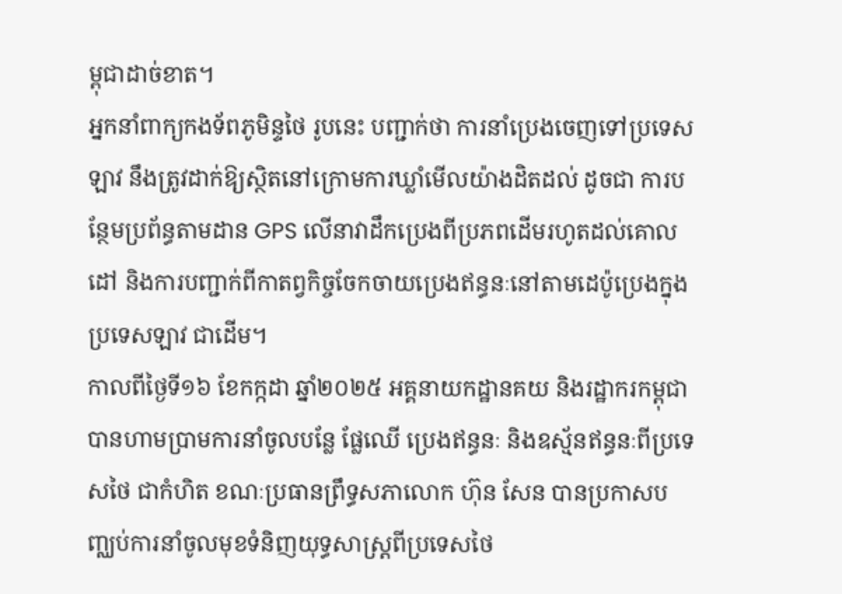ម្ពុជាដាច់ខាត។
អ្នកនាំពាក្យកងទ័ពភូមិន្ទថៃ រូបនេះ បញ្ជាក់ថា ការនាំប្រេងចេញទៅប្រទេសឡាវ នឹងត្រូវដាក់ឱ្យស្ថិតនៅក្រោមការឃ្លាំមើលយ៉ាងដិតដល់ ដូចជា ការបន្ថែមប្រព័ន្ធតាមដាន GPS លើនាវាដឹកប្រេងពីប្រភពដើមរហូតដល់គោលដៅ និងការបញ្ជាក់ពីកាតព្វកិច្ចចែកចាយប្រេងឥន្ធនៈនៅតាមដេប៉ូប្រេងក្នុងប្រទេសឡាវ ជាដើម។
កាលពីថ្ងៃទី១៦ ខែកក្កដា ឆ្នាំ២០២៥ អគ្គនាយកដ្ឋានគយ និងរដ្ឋាករកម្ពុជា បានហាមប្រាមការនាំចូលបន្លែ ផ្លែឈើ ប្រេងឥន្ធនៈ និងឧស្ម័នឥន្ធនៈពីប្រទេសថៃ ជាកំហិត ខណៈប្រធានព្រឹទ្ធសភាលោក ហ៊ុន សែន បានប្រកាសបញ្ឈប់ការនាំចូលមុខទំនិញយុទ្ធសាស្ត្រពីប្រទេសថៃ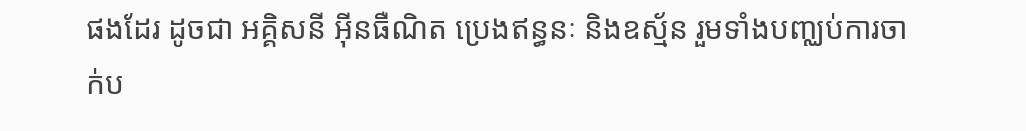ផងដែរ ដូចជា អគ្គិសនី អ៊ីនធឺណិត ប្រេងឥន្ធនៈ និងឧស្ម័ន រួមទាំងបញ្ឈប់ការចាក់ប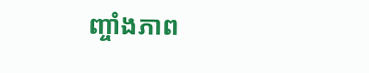ញ្ចាំងភាព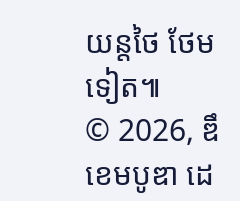យន្តថៃ ថែមទៀត៕
© 2026, ឌឹ ខេមបូឌា ដេ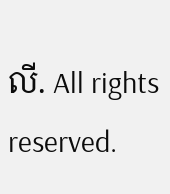លី. All rights reserved.